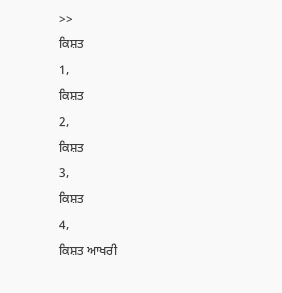>>
ਕਿਸ਼ਤ
1,
ਕਿਸ਼ਤ
2,
ਕਿਸ਼ਤ
3,
ਕਿਸ਼ਤ
4,
ਕਿਸ਼ਤ ਆਖਰੀ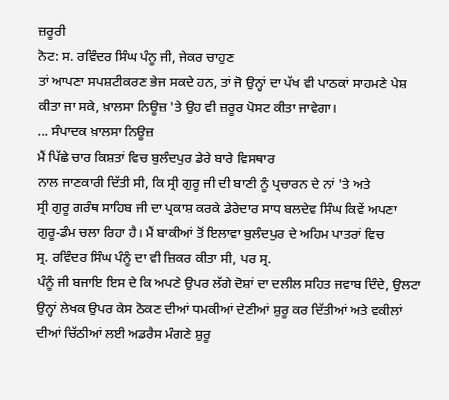ਜ਼ਰੂਰੀ
ਨੋਟ: ਸ. ਰਵਿੰਦਰ ਸਿੰਘ ਪੰਨੂ ਜੀ, ਜੇਕਰ ਚਾਹੁਣ
ਤਾਂ ਆਪਣਾ ਸਪਸ਼ਟੀਕਰਣ ਭੇਜ ਸਕਦੇ ਹਨ, ਤਾਂ ਜੋ ਉਨ੍ਹਾਂ ਦਾ ਪੱਖ ਵੀ ਪਾਠਕਾਂ ਸਾਹਮਣੇ ਪੇਸ਼
ਕੀਤਾ ਜਾ ਸਕੇ, ਖ਼ਾਲਸਾ ਨਿਊਜ਼ 'ਤੇ ਉਹ ਵੀ ਜ਼ਰੂਰ ਪੋਸਟ ਕੀਤਾ ਜਾਵੇਗਾ।
... ਸੰਪਾਦਕ ਖ਼ਾਲਸਾ ਨਿਊਜ਼
ਮੈਂ ਪਿੱਛੇ ਚਾਰ ਕਿਸ਼ਤਾਂ ਵਿਚ ਬੁਲੰਦਪੁਰ ਡੇਰੇ ਬਾਰੇ ਵਿਸਥਾਰ
ਨਾਲ ਜਾਣਕਾਰੀ ਦਿੱਤੀ ਸੀ, ਕਿ ਸ੍ਰੀ ਗੁਰੂ ਜੀ ਦੀ ਬਾਣੀ ਨੂੰ ਪ੍ਰਚਾਰਨ ਦੇ ਨਾਂ 'ਤੇ ਅਤੇ
ਸ੍ਰੀ ਗੁਰੂ ਗਰੰਥ ਸਾਹਿਬ ਜੀ ਦਾ ਪ੍ਰਕਾਸ਼ ਕਰਕੇ ਡੇਰੇਦਾਰ ਸਾਧ ਬਲਦੇਵ ਸਿੰਘ ਕਿਵੇਂ ਅਪਣਾ
ਗੁਰੂ-ਡੰਮ ਚਲਾ ਰਿਹਾ ਹੈ। ਮੈਂ ਬਾਕੀਆਂ ਤੋਂ ਇਲਾਵਾ ਬੁਲੰਦਪੁਰ ਦੇ ਅਹਿਮ ਪਾਤਰਾਂ ਵਿਚ
ਸ੍ਰ. ਰਵਿੰਦਰ ਸਿੰਘ ਪੰਨੂੰ ਦਾ ਵੀ ਜ਼ਿਕਰ ਕੀਤਾ ਸੀ, ਪਰ ਸ੍ਰ.
ਪੰਨੂੰ ਜੀ ਬਜਾਇ ਇਸ ਦੇ ਕਿ ਅਪਣੇ ਉਪਰ ਲੱਗੇ ਦੋਸ਼ਾਂ ਦਾ ਦਲੀਲ ਸਹਿਤ ਜਵਾਬ ਦਿੰਦੇ, ਉਲਟਾ
ਉਨ੍ਹਾਂ ਲੇਖਕ ਉਪਰ ਕੇਸ ਠੋਕਣ ਦੀਆਂ ਧਮਕੀਆਂ ਦੇਣੀਆਂ ਸ਼ੁਰੂ ਕਰ ਦਿੱਤੀਆਂ ਅਤੇ ਵਕੀਲਾਂ
ਦੀਆਂ ਚਿੱਠੀਆਂ ਲਈ ਅਡਰੈਸ ਮੰਗਣੇ ਸ਼ੁਰੂ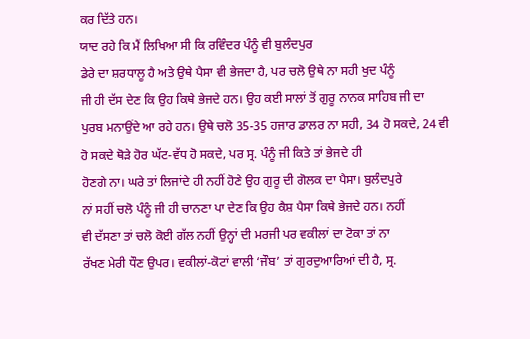ਕਰ ਦਿੱਤੇ ਹਨ।
ਯਾਦ ਰਹੇ ਕਿ ਮੈਂ ਲਿਖਿਆ ਸੀ ਕਿ ਰਵਿੰਦਰ ਪੰਨੂੰ ਵੀ ਬੁਲੰਦਪੁਰ
ਡੇਰੇ ਦਾ ਸ਼ਰਧਾਲੂ ਹੈ ਅਤੇ ਉਥੇ ਪੈਸਾ ਵੀ ਭੇਜਦਾ ਹੈ, ਪਰ ਚਲੋ ਉਥੇ ਨਾ ਸਹੀ ਖੁਦ ਪੰਨੂੰ
ਜੀ ਹੀ ਦੱਸ ਦੇਣ ਕਿ ਉਹ ਕਿਥੇ ਭੇਜਦੇ ਹਨ। ਉਹ ਕਈ ਸਾਲਾਂ ਤੋਂ ਗੁਰੂ ਨਾਨਕ ਸਾਹਿਬ ਜੀ ਦਾ
ਪੁਰਬ ਮਨਾਉਂਦੇ ਆ ਰਹੇ ਹਨ। ਉਥੇ ਚਲੋ 35-35 ਹਜਾਰ ਡਾਲਰ ਨਾ ਸਹੀ, 34 ਹੋ ਸਕਦੇ, 24 ਵੀ
ਹੋ ਸਕਦੇ ਥੋੜੇ ਹੋਰ ਘੱਟ-ਵੱਧ ਹੋ ਸਕਦੇ, ਪਰ ਸ੍ਰ. ਪੰਨੂੰ ਜੀ ਕਿਤੇ ਤਾਂ ਭੇਜਦੇ ਹੀ
ਹੋਣਗੇ ਨਾ। ਘਰੇ ਤਾਂ ਲਿਜਾਂਦੇ ਹੀ ਨਹੀਂ ਹੋਣੇ ਉਹ ਗੁਰੂ ਦੀ ਗੋਲਕ ਦਾ ਪੈਸਾ। ਬੁਲੰਦਪੁਰੇ
ਨਾਂ ਸਹੀਂ ਚਲੋ ਪੰਨੂੰ ਜੀ ਹੀ ਚਾਨਣਾ ਪਾ ਦੇਣ ਕਿ ਉਹ ਕੈਸ਼ ਪੈਸਾ ਕਿਥੇ ਭੇਜਦੇ ਹਨ। ਨਹੀਂ
ਵੀ ਦੱਸਣਾ ਤਾਂ ਚਲੋ ਕੋਈ ਗੱਲ ਨਹੀਂ ਉਨ੍ਹਾਂ ਦੀ ਮਰਜੀ ਪਰ ਵਕੀਲਾਂ ਦਾ ਟੋਕਾ ਤਾਂ ਨਾ
ਰੱਖਣ ਮੇਰੀ ਧੌਣ ਉਪਰ। ਵਕੀਲਾਂ-ਕੋਟਾਂ ਵਾਲੀ ‘ਜੌਬ’ ਤਾਂ ਗੁਰਦੁਆਰਿਆਂ ਦੀ ਹੈ, ਸ੍ਰ.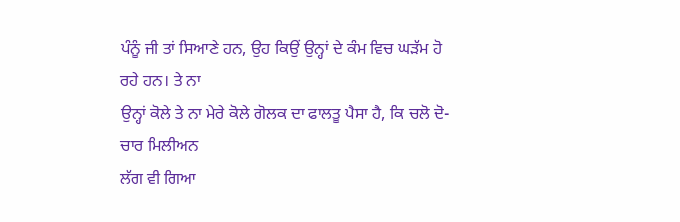ਪੰਨੂੰ ਜੀ ਤਾਂ ਸਿਆਣੇ ਹਨ, ਉਹ ਕਿਉਂ ਉਨ੍ਹਾਂ ਦੇ ਕੰਮ ਵਿਚ ਘੜੱਮ ਹੋ ਰਹੇ ਹਨ। ਤੇ ਨਾ
ਉਨ੍ਹਾਂ ਕੋਲੇ ਤੇ ਨਾ ਮੇਰੇ ਕੋਲੇ ਗੋਲਕ ਦਾ ਫਾਲਤੂ ਪੈਸਾ ਹੈ, ਕਿ ਚਲੋ ਦੋ-ਚਾਰ ਮਿਲੀਅਨ
ਲੱਗ ਵੀ ਗਿਆ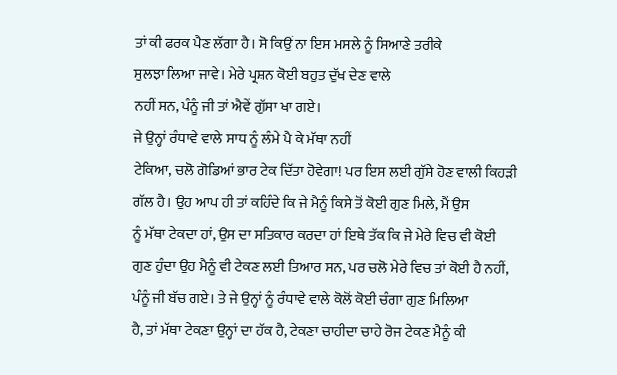ਤਾਂ ਕੀ ਫਰਕ ਪੈਣ ਲੱਗਾ ਹੈ। ਸੋ ਕਿਉਂ ਨਾ ਇਸ ਮਸਲੇ ਨੂੰ ਸਿਆਣੇ ਤਰੀਕੇ
ਸੁਲਝਾ ਲਿਆ ਜਾਵੇ। ਮੇਰੇ ਪ੍ਰਸ਼ਨ ਕੋਈ ਬਹੁਤ ਦੁੱਖ ਦੇਣ ਵਾਲੇ
ਨਹੀਂ ਸਨ, ਪੰਨੂੰ ਜੀ ਤਾਂ ਐਵੇਂ ਗੁੱਸਾ ਖਾ ਗਏ।
ਜੇ ਉਨ੍ਹਾਂ ਰੰਧਾਵੇ ਵਾਲੇ ਸਾਧ ਨੂੰ ਲੰਮੇ ਪੈ ਕੇ ਮੱਥਾ ਨਹੀਂ
ਟੇਕਿਆ, ਚਲੋ ਗੋਡਿਆਂ ਭਾਰ ਟੇਕ ਦਿੱਤਾ ਹੋਵੇਗਾ! ਪਰ ਇਸ ਲਈ ਗੁੱਸੇ ਹੋਣ ਵਾਲੀ ਕਿਹੜੀ
ਗੱਲ ਹੈ। ਉਹ ਆਪ ਹੀ ਤਾਂ ਕਹਿੰਦੇ ਕਿ ਜੇ ਮੈਨੂੰ ਕਿਸੇ ਤੋਂ ਕੋਈ ਗੁਣ ਮਿਲੇ, ਮੈਂ ਉਸ
ਨੂੰ ਮੱਥਾ ਟੇਕਦਾ ਹਾਂ, ਉਸ ਦਾ ਸਤਿਕਾਰ ਕਰਦਾ ਹਾਂ ਇਥੇ ਤੱਕ ਕਿ ਜੇ ਮੇਰੇ ਵਿਚ ਵੀ ਕੋਈ
ਗੁਣ ਹੁੰਦਾ ਉਹ ਮੈਨੂੰ ਵੀ ਟੇਕਣ ਲਈ ਤਿਆਰ ਸਨ, ਪਰ ਚਲੋ ਮੇਰੇ ਵਿਚ ਤਾਂ ਕੋਈ ਹੈ ਨਹੀਂ,
ਪੰਨੂੰ ਜੀ ਬੱਚ ਗਏ। ਤੇ ਜੇ ਉਨ੍ਹਾਂ ਨੂੰ ਰੰਧਾਵੇ ਵਾਲੇ ਕੋਲੋਂ ਕੋਈ ਚੰਗਾ ਗੁਣ ਮਿਲਿਆ
ਹੈ, ਤਾਂ ਮੱਥਾ ਟੇਕਣਾ ਉਨ੍ਹਾਂ ਦਾ ਹੱਕ ਹੈ, ਟੇਕਣਾ ਚਾਹੀਦਾ ਚਾਹੇ ਰੋਜ ਟੇਕਣ ਮੈਨੂੰ ਕੀ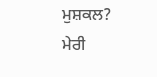ਮੁਸ਼ਕਲ?
ਮੇਰੀ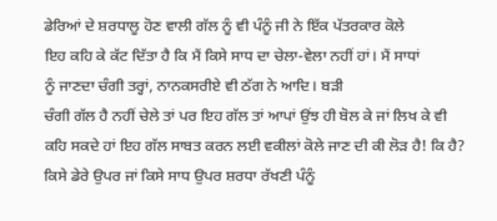ਡੇਰਿਆਂ ਦੇ ਸ਼ਰਧਾਲੂ ਹੋਣ ਵਾਲੀ ਗੱਲ ਨੂੰ ਵੀ ਪੰਨੂੰ ਜੀ ਨੇ ਇੱਕ ਪੱਤਰਕਾਰ ਕੋਲੇ
ਇਹ ਕਹਿ ਕੇ ਕੱਟ ਦਿੱਤਾ ਹੈ ਕਿ ਮੈਂ ਕਿਸੇ ਸਾਧ ਦਾ ਚੇਲਾ-ਵੇਲਾ ਨਹੀਂ ਹਾਂ। ਮੈਂ ਸਾਧਾਂ
ਨੂੰ ਜਾਣਦਾ ਚੰਗੀ ਤਰ੍ਹਾਂ, ਨਾਨਕਸਰੀਏ ਵੀ ਠੱਗ ਨੇ ਆਦਿ। ਬੜੀ
ਚੰਗੀ ਗੱਲ ਹੈ ਨਹੀਂ ਚੇਲੇ ਤਾਂ ਪਰ ਇਹ ਗੱਲ ਤਾਂ ਆਪਾਂ ਉਂਝ ਹੀ ਬੋਲ ਕੇ ਜਾਂ ਲਿਖ ਕੇ ਵੀ
ਕਹਿ ਸਕਦੇ ਹਾਂ ਇਹ ਗੱਲ ਸਾਬਤ ਕਰਨ ਲਈ ਵਕੀਲਾਂ ਕੋਲੇ ਜਾਣ ਦੀ ਕੀ ਲੋੜ ਹੈ! ਕਿ ਹੈ?
ਕਿਸੇ ਡੇਰੇ ਉਪਰ ਜਾਂ ਕਿਸੇ ਸਾਧ ਉਪਰ ਸ਼ਰਧਾ ਰੱਖਣੀ ਪੰਨੂੰ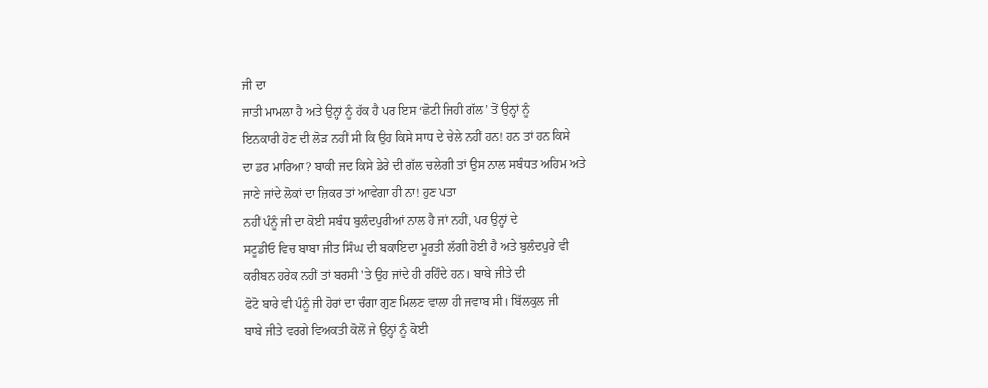ਜੀ ਦਾ
ਜਾਤੀ ਮਾਮਲਾ ਹੈ ਅਤੇ ਉਨ੍ਹਾਂ ਨੂੰ ਹੱਕ ਹੈ ਪਰ ਇਸ ‘ਛੋਟੀ ਜਿਹੀ ਗੱਲ’ ਤੋਂ ਉਨ੍ਹਾਂ ਨੂੰ
ਇਨਕਾਰੀ ਹੋਣ ਦੀ ਲੋੜ ਨਹੀਂ ਸੀ ਕਿ ਉਹ ਕਿਸੇ ਸਾਧ ਦੇ ਚੇਲੇ ਨਹੀਂ ਹਨ! ਹਨ ਤਾਂ ਹਨ ਕਿਸੇ
ਦਾ ਡਰ ਮਾਰਿਆ? ਬਾਕੀ ਜਦ ਕਿਸੇ ਡੇਰੇ ਦੀ ਗੱਲ ਚਲੇਗੀ ਤਾਂ ਉਸ ਨਾਲ ਸਬੰਧਤ ਅਹਿਮ ਅਤੇ
ਜਾਣੇ ਜਾਂਦੇ ਲੋਕਾਂ ਦਾ ਜ਼ਿਕਰ ਤਾਂ ਆਵੇਗਾ ਹੀ ਨਾ! ਹੁਣ ਪਤਾ
ਨਹੀਂ ਪੰਨੂੰ ਜੀ ਦਾ ਕੋਈ ਸਬੰਧ ਬੁਲੰਦਪੁਰੀਆਂ ਨਾਲ ਹੈ ਜਾਂ ਨਹੀਂ, ਪਰ ਉਨ੍ਹਾਂ ਦੇ
ਸਟੂਡੀਓ ਵਿਚ ਬਾਬਾ ਜੀਤ ਸਿੰਘ ਦੀ ਬਕਾਇਦਾ ਮੂਰਤੀ ਲੱਗੀ ਹੋਈ ਹੈ ਅਤੇ ਬੁਲੰਦਪੁਰੇ ਵੀ
ਕਰੀਬਨ ਹਰੇਕ ਨਹੀਂ ਤਾਂ ਬਰਸੀ 'ਤੇ ਉਹ ਜਾਂਦੇ ਹੀ ਰਹਿੰਦੇ ਹਨ। ਬਾਬੇ ਜੀਤੇ ਦੀ
ਫੋਟੋ ਬਾਰੇ ਵੀ ਪੰਨੂੰ ਜੀ ਹੋਰਾਂ ਦਾ ਚੰਗਾ ਗੁਣ ਮਿਲਣ ਵਾਲਾ ਹੀ ਜਵਾਬ ਸੀ। ਬਿੱਲਕੁਲ ਜੀ
ਬਾਬੇ ਜੀਤੇ ਵਰਗੇ ਵਿਅਕਤੀ ਕੋਲੋਂ ਜੇ ਉਨ੍ਹਾਂ ਨੂੰ ਕੋਈ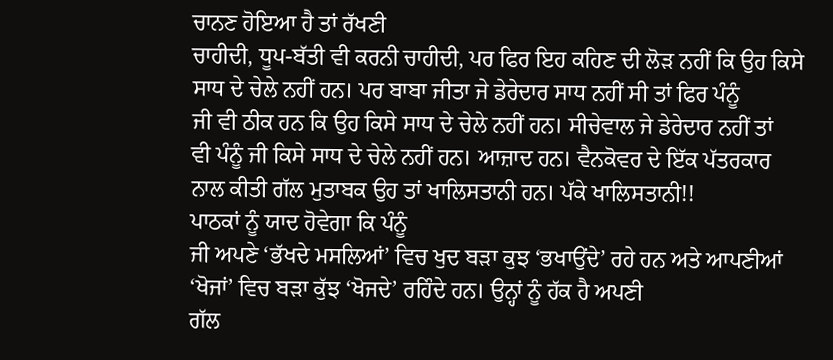ਚਾਨਣ ਹੋਇਆ ਹੈ ਤਾਂ ਰੱਖਣੀ
ਚਾਹੀਦੀ, ਧੂਪ-ਬੱਤੀ ਵੀ ਕਰਨੀ ਚਾਹੀਦੀ, ਪਰ ਫਿਰ ਇਹ ਕਹਿਣ ਦੀ ਲੋੜ ਨਹੀਂ ਕਿ ਉਹ ਕਿਸੇ
ਸਾਧ ਦੇ ਚੇਲੇ ਨਹੀਂ ਹਨ। ਪਰ ਬਾਬਾ ਜੀਤਾ ਜੇ ਡੇਰੇਦਾਰ ਸਾਧ ਨਹੀਂ ਸੀ ਤਾਂ ਫਿਰ ਪੰਨੂੰ
ਜੀ ਵੀ ਠੀਕ ਹਨ ਕਿ ਉਹ ਕਿਸੇ ਸਾਧ ਦੇ ਚੇਲੇ ਨਹੀਂ ਹਨ। ਸੀਚੇਵਾਲ ਜੇ ਡੇਰੇਦਾਰ ਨਹੀਂ ਤਾਂ
ਵੀ ਪੰਨੂੰ ਜੀ ਕਿਸੇ ਸਾਧ ਦੇ ਚੇਲੇ ਨਹੀਂ ਹਨ। ਆਜ਼ਾਦ ਹਨ। ਵੈਨਕੋਵਰ ਦੇ ਇੱਕ ਪੱਤਰਕਾਰ
ਨਾਲ ਕੀਤੀ ਗੱਲ ਮੁਤਾਬਕ ਉਹ ਤਾਂ ਖਾਲਿਸਤਾਨੀ ਹਨ। ਪੱਕੇ ਖਾਲਿਸਤਾਨੀ!!
ਪਾਠਕਾਂ ਨੂੰ ਯਾਦ ਹੋਵੇਗਾ ਕਿ ਪੰਨੂੰ
ਜੀ ਅਪਣੇ ‘ਭੱਖਦੇ ਮਸਲਿਆਂ’ ਵਿਚ ਖੁਦ ਬੜਾ ਕੁਝ ‘ਭਖਾਉਂਦੇ’ ਰਹੇ ਹਨ ਅਤੇ ਆਪਣੀਆਂ
‘ਖੋਜਾਂ’ ਵਿਚ ਬੜਾ ਕੁੱਝ ‘ਖੋਜਦੇ’ ਰਹਿੰਦੇ ਹਨ। ਉਨ੍ਹਾਂ ਨੂੰ ਹੱਕ ਹੈ ਅਪਣੀ
ਗੱਲ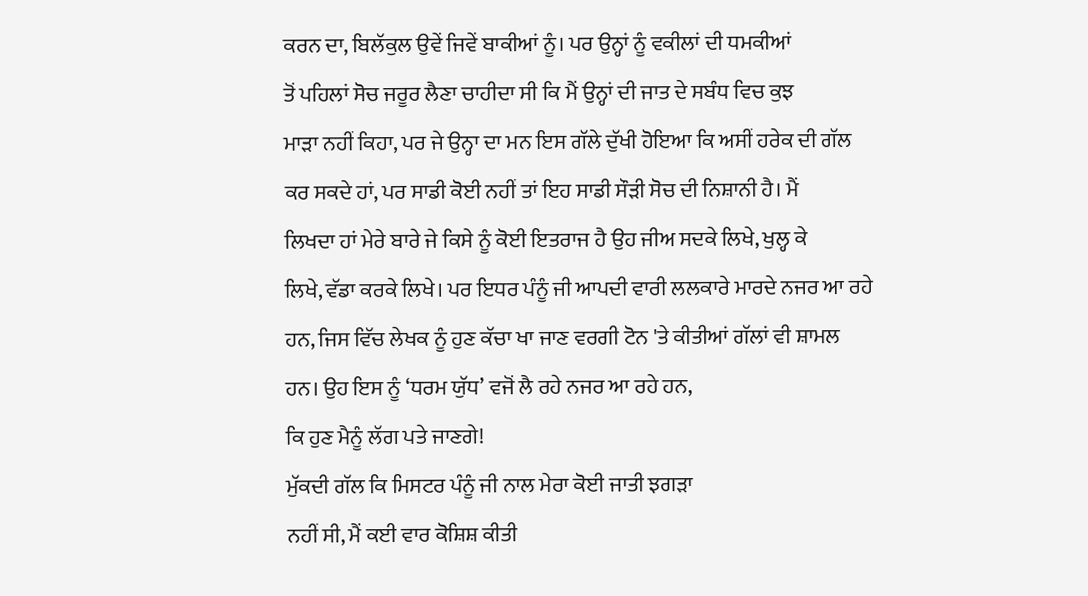ਕਰਨ ਦਾ, ਬਿਲੱਕੁਲ ਉਵੇਂ ਜਿਵੇਂ ਬਾਕੀਆਂ ਨੂੰ। ਪਰ ਉਨ੍ਹਾਂ ਨੂੰ ਵਕੀਲਾਂ ਦੀ ਧਮਕੀਆਂ
ਤੋਂ ਪਹਿਲਾਂ ਸੋਚ ਜਰੂਰ ਲੈਣਾ ਚਾਹੀਦਾ ਸੀ ਕਿ ਮੈਂ ਉਨ੍ਹਾਂ ਦੀ ਜਾਤ ਦੇ ਸਬੰਧ ਵਿਚ ਕੁਝ
ਮਾੜਾ ਨਹੀਂ ਕਿਹਾ, ਪਰ ਜੇ ਉਨ੍ਹਾ ਦਾ ਮਨ ਇਸ ਗੱਲੇ ਦੁੱਖੀ ਹੋਇਆ ਕਿ ਅਸੀਂ ਹਰੇਕ ਦੀ ਗੱਲ
ਕਰ ਸਕਦੇ ਹਾਂ, ਪਰ ਸਾਡੀ ਕੋਈ ਨਹੀਂ ਤਾਂ ਇਹ ਸਾਡੀ ਸੌੜੀ ਸੋਚ ਦੀ ਨਿਸ਼ਾਨੀ ਹੈ। ਮੈਂ
ਲਿਖਦਾ ਹਾਂ ਮੇਰੇ ਬਾਰੇ ਜੇ ਕਿਸੇ ਨੂੰ ਕੋਈ ਇਤਰਾਜ ਹੈ ਉਹ ਜੀਅ ਸਦਕੇ ਲਿਖੇ, ਖੁਲ੍ਹ ਕੇ
ਲਿਖੇ, ਵੱਡਾ ਕਰਕੇ ਲਿਖੇ। ਪਰ ਇਧਰ ਪੰਨੂੰ ਜੀ ਆਪਦੀ ਵਾਰੀ ਲਲਕਾਰੇ ਮਾਰਦੇ ਨਜਰ ਆ ਰਹੇ
ਹਨ, ਜਿਸ ਵਿੱਚ ਲੇਖਕ ਨੂੰ ਹੁਣ ਕੱਚਾ ਖਾ ਜਾਣ ਵਰਗੀ ਟੋਨ 'ਤੇ ਕੀਤੀਆਂ ਗੱਲਾਂ ਵੀ ਸ਼ਾਮਲ
ਹਨ। ਉਹ ਇਸ ਨੂੰ ‘ਧਰਮ ਯੁੱਧ’ ਵਜੋਂ ਲੈ ਰਹੇ ਨਜਰ ਆ ਰਹੇ ਹਨ,
ਕਿ ਹੁਣ ਮੈਨੂੰ ਲੱਗ ਪਤੇ ਜਾਣਗੇ!
ਮੁੱਕਦੀ ਗੱਲ ਕਿ ਮਿਸਟਰ ਪੰਨੂੰ ਜੀ ਨਾਲ ਮੇਰਾ ਕੋਈ ਜਾਤੀ ਝਗੜਾ
ਨਹੀਂ ਸੀ, ਮੈਂ ਕਈ ਵਾਰ ਕੋਸ਼ਿਸ਼ ਕੀਤੀ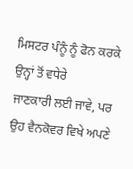ਮਿਸਟਰ ਪੰਨੂੰ ਨੂੰ ਫੋਨ ਕਰਕੇ ਉਨ੍ਹਾਂ ਤੋਂ ਵਧੇਰੇ
ਜਾਣਕਾਰੀ ਲਈ ਜਾਵੇ, ਪਰ ਉਹ ਵੈਨਕੋਵਰ ਵਿਖੇ ਅਪਣੇ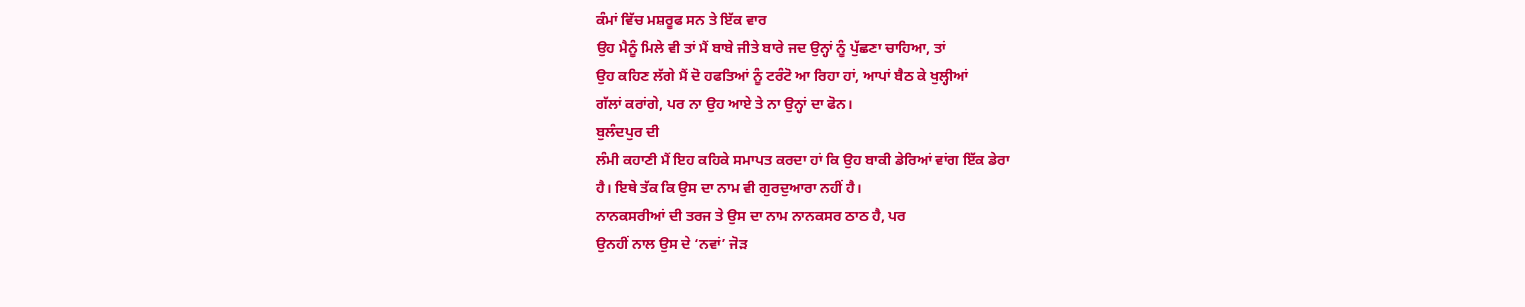ਕੰਮਾਂ ਵਿੱਚ ਮਸ਼ਰੂਫ ਸਨ ਤੇ ਇੱਕ ਵਾਰ
ਉਹ ਮੈਨੂੰ ਮਿਲੇ ਵੀ ਤਾਂ ਮੈਂ ਬਾਬੇ ਜੀਤੇ ਬਾਰੇ ਜਦ ਉਨ੍ਹਾਂ ਨੂੰ ਪੁੱਛਣਾ ਚਾਹਿਆ, ਤਾਂ
ਉਹ ਕਹਿਣ ਲੱਗੇ ਮੈਂ ਦੋ ਹਫਤਿਆਂ ਨੂੰ ਟਰੰਟੋ ਆ ਰਿਹਾ ਹਾਂ, ਆਪਾਂ ਬੈਠ ਕੇ ਖੁਲ੍ਹੀਆਂ
ਗੱਲਾਂ ਕਰਾਂਗੇ, ਪਰ ਨਾ ਉਹ ਆਏ ਤੇ ਨਾ ਉਨ੍ਹਾਂ ਦਾ ਫੋਨ।
ਬੁਲੰਦਪੁਰ ਦੀ
ਲੰਮੀ ਕਹਾਣੀ ਮੈਂ ਇਹ ਕਹਿਕੇ ਸਮਾਪਤ ਕਰਦਾ ਹਾਂ ਕਿ ਉਹ ਬਾਕੀ ਡੇਰਿਆਂ ਵਾਂਗ ਇੱਕ ਡੇਰਾ
ਹੈ। ਇਥੇ ਤੱਕ ਕਿ ਉਸ ਦਾ ਨਾਮ ਵੀ ਗੁਰਦੁਆਰਾ ਨਹੀਂ ਹੈ।
ਨਾਨਕਸਰੀਆਂ ਦੀ ਤਰਜ ਤੇ ਉਸ ਦਾ ਨਾਮ ਨਾਨਕਸਰ ਠਾਠ ਹੈ, ਪਰ
ਉਨਹੀਂ ਨਾਲ ਉਸ ਦੇ ‘ਨਵਾਂ’ ਜੋੜ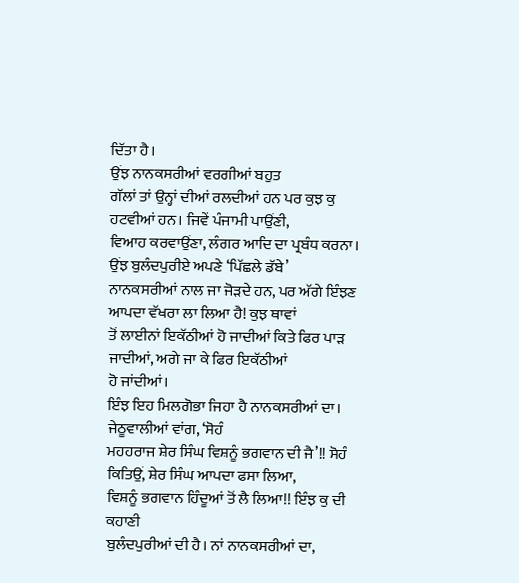ਦਿੱਤਾ ਹੈ।
ਉਂਝ ਨਾਨਕਸਰੀਆਂ ਵਰਗੀਆਂ ਬਹੁਤ
ਗੱਲਾਂ ਤਾਂ ਉਨ੍ਹਾਂ ਦੀਆਂ ਰਲਦੀਆਂ ਹਨ ਪਰ ਕੁਝ ਕੁ ਹਟਵੀਆਂ ਹਨ। ਜਿਵੇਂ ਪੰਜਾਮੀ ਪਾਉਂਣੀ,
ਵਿਆਹ ਕਰਵਾਉਂਣਾ, ਲੰਗਰ ਆਦਿ ਦਾ ਪ੍ਰਬੰਧ ਕਰਨਾ। ਉਂਝ ਬੁਲੰਦਪੁਰੀਏ ਅਪਣੇ ‘ਪਿੱਛਲੇ ਡੱਬੇ’
ਨਾਨਕਸਰੀਆਂ ਨਾਲ ਜਾ ਜੋੜਦੇ ਹਨ, ਪਰ ਅੱਗੇ ਇੰਝਣ ਆਪਦਾ ਵੱਖਰਾ ਲਾ ਲਿਆ ਹੈ! ਕੁਝ ਥਾਵਾਂ
ਤੋਂ ਲਾਈਨਾਂ ਇਕੱਠੀਆਂ ਹੋ ਜਾਦੀਆਂ ਕਿਤੇ ਫਿਰ ਪਾੜ ਜਾਦੀਆਂ, ਅਗੇ ਜਾ ਕੇ ਫਿਰ ਇਕੱਠੀਆਂ
ਹੋ ਜਾਂਦੀਆਂ।
ਇੰਝ ਇਹ ਮਿਲਗੋਭਾ ਜਿਹਾ ਹੈ ਨਾਨਕਸਰੀਆਂ ਦਾ। ਜੇਠੂਵਾਲੀਆਂ ਵਾਂਗ, ‘ਸੋਹੰ
ਮਹਹਰਾਜ ਸ਼ੇਰ ਸਿੰਘ ਵਿਸ਼ਨੂੰ ਭਗਵਾਨ ਦੀ ਜੈ’!! ਸੋਹੰ ਕਿਤਿਉਂ, ਸ਼ੇਰ ਸਿੰਘ ਆਪਦਾ ਫਸਾ ਲਿਆ,
ਵਿਸ਼ਨੂੰ ਭਗਵਾਨ ਹਿੰਦੂਆਂ ਤੋਂ ਲੈ ਲਿਆ!! ਇੰਝ ਕੁ ਦੀ ਕਹਾਣੀ
ਬੁਲੰਦਪੁਰੀਆਂ ਦੀ ਹੈ। ਨਾਂ ਨਾਨਕਸਰੀਆਂ ਦਾ,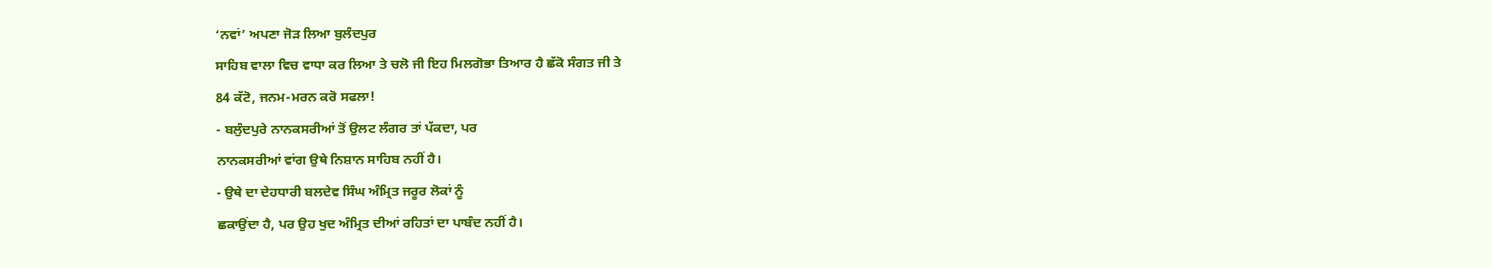‘ਨਵਾਂ’ ਅਪਣਾ ਜੋੜ ਲਿਆ ਬੁਲੰਦਪੁਰ
ਸਾਹਿਬ ਵਾਲਾ ਵਿਚ ਵਾਧਾ ਕਰ ਲਿਆ ਤੇ ਚਲੋ ਜੀ ਇਹ ਮਿਲਗੋਭਾ ਤਿਆਰ ਹੈ ਛੱਕੋ ਸੰਗਤ ਜੀ ਤੇ
84 ਕੱਟੋ, ਜਨਮ-ਮਰਨ ਕਰੋ ਸਫਲਾ!
- ਬਲੁੰਦਪੁਰੇ ਨਾਨਕਸਰੀਆਂ ਤੋਂ ਉਲਟ ਲੰਗਰ ਤਾਂ ਪੱਕਦਾ, ਪਰ
ਨਾਨਕਸਰੀਆਂ ਵਾਂਗ ਉਥੇ ਨਿਸ਼ਾਨ ਸਾਹਿਬ ਨਹੀਂ ਹੈ।
- ਉਥੇ ਦਾ ਦੇਹਧਾਰੀ ਬਲਦੇਵ ਸਿੰਘ ਅੰਮ੍ਰਿਤ ਜਰੂਰ ਲੋਕਾਂ ਨੂੰ
ਛਕਾਉਂਦਾ ਹੈ, ਪਰ ਉਹ ਖੁਦ ਅੰਮ੍ਰਿਤ ਦੀਆਂ ਰਹਿਤਾਂ ਦਾ ਪਾਬੰਦ ਨਹੀਂ ਹੈ।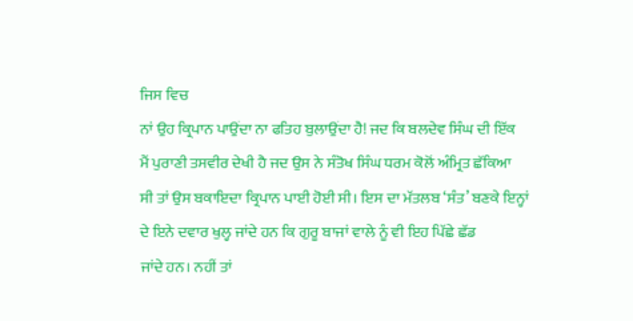ਜਿਸ ਵਿਚ
ਨਾਂ ਉਹ ਕ੍ਰਿਪਾਨ ਪਾਉਂਦਾ ਨਾ ਫਤਿਹ ਬੁਲਾਉਂਦਾ ਹੈ! ਜਦ ਕਿ ਬਲਦੇਵ ਸਿੰਘ ਦੀ ਇੱਕ
ਮੈਂ ਪੁਰਾਣੀ ਤਸਵੀਰ ਦੇਖੀ ਹੈ ਜਦ ਉਸ ਨੇ ਸੰਤੋਖ ਸਿੰਘ ਧਰਮ ਕੋਲੋਂ ਅੰਮ੍ਰਿਤ ਛੱਕਿਆ
ਸੀ ਤਾਂ ਉਸ ਬਕਾਇਦਾ ਕ੍ਰਿਪਾਨ ਪਾਈ ਹੋਈ ਸੀ। ਇਸ ਦਾ ਮੱਤਲਬ ‘ਸੰਤ’ ਬਣਕੇ ਇਨ੍ਹਾਂ
ਦੇ ਇਨੇ ਦਵਾਰ ਖੁਲ੍ਹ ਜਾਂਦੇ ਹਨ ਕਿ ਗੁਰੂ ਬਾਜਾਂ ਵਾਲੇ ਨੂੰ ਵੀ ਇਹ ਪਿੱਛੇ ਛੱਡ
ਜਾਂਦੇ ਹਨ। ਨਹੀਂ ਤਾਂ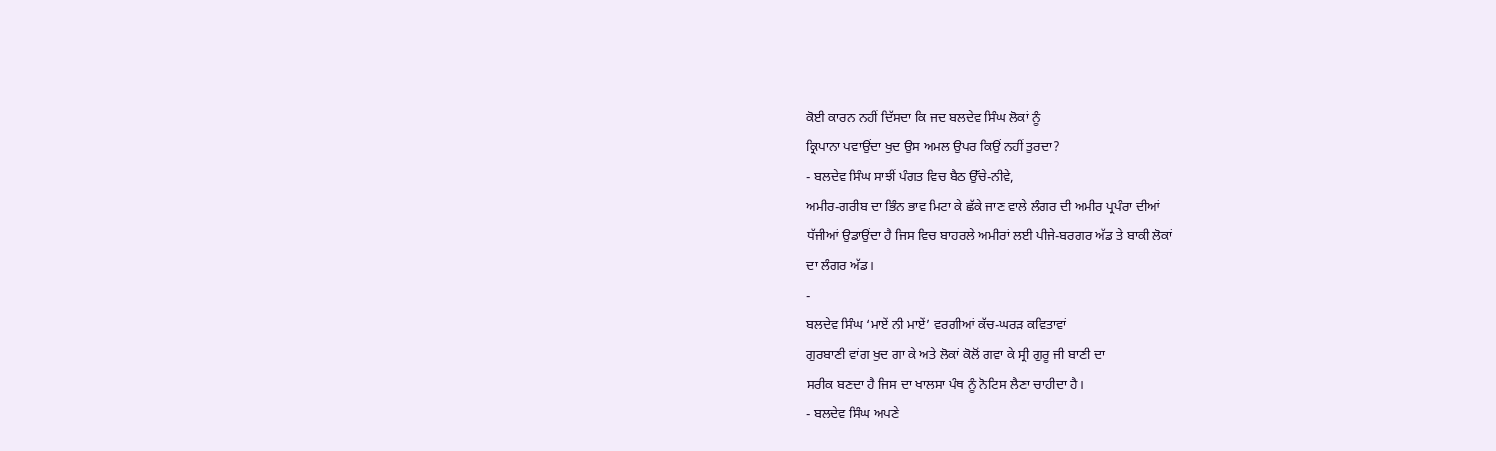ਕੋਈ ਕਾਰਨ ਨਹੀਂ ਦਿੱਸਦਾ ਕਿ ਜਦ ਬਲਦੇਵ ਸਿੰਘ ਲੋਕਾਂ ਨੂੰ
ਕ੍ਰਿਪਾਨਾ ਪਵਾਉਂਦਾ ਖੁਦ ਉਸ ਅਮਲ ਉਪਰ ਕਿਉਂ ਨਹੀਂ ਤੁਰਦਾ?
- ਬਲਦੇਵ ਸਿੰਘ ਸਾਝੀਂ ਪੰਗਤ ਵਿਚ ਬੈਠ ਉੱਚੇ-ਨੀਵੇ,
ਅਮੀਰ-ਗਰੀਬ ਦਾ ਭਿੰਨ ਭਾਵ ਮਿਟਾ ਕੇ ਛੱਕੇ ਜਾਣ ਵਾਲੇ ਲੰਗਰ ਦੀ ਅਮੀਰ ਪ੍ਰਪੰਰਾ ਦੀਆਂ
ਧੱਜੀਆਂ ਉਡਾਉਂਦਾ ਹੈ ਜਿਸ ਵਿਚ ਬਾਹਰਲੇ ਅਮੀਰਾਂ ਲਈ ਪੀਜੇ-ਬਰਗਰ ਅੱਡ ਤੇ ਬਾਕੀ ਲੋਕਾਂ
ਦਾ ਲੰਗਰ ਅੱਡ।
-
ਬਲਦੇਵ ਸਿੰਘ ‘ਮਾਏਂ ਨੀ ਮਾਏਂ’ ਵਰਗੀਆਂ ਕੱਚ-ਘਰੜ ਕਵਿਤਾਵਾਂ
ਗੁਰਬਾਣੀ ਵਾਂਗ ਖੁਦ ਗਾ ਕੇ ਅਤੇ ਲੋਕਾਂ ਕੋਲੋਂ ਗਵਾ ਕੇ ਸ੍ਰੀ ਗੁਰੂ ਜੀ ਬਾਣੀ ਦਾ
ਸਰੀਕ ਬਣਦਾ ਹੈ ਜਿਸ ਦਾ ਖਾਲਸਾ ਪੰਥ ਨੂੰ ਨੋਟਿਸ ਲੈਣਾ ਚਾਹੀਦਾ ਹੈ।
- ਬਲਦੇਵ ਸਿੰਘ ਅਪਣੇ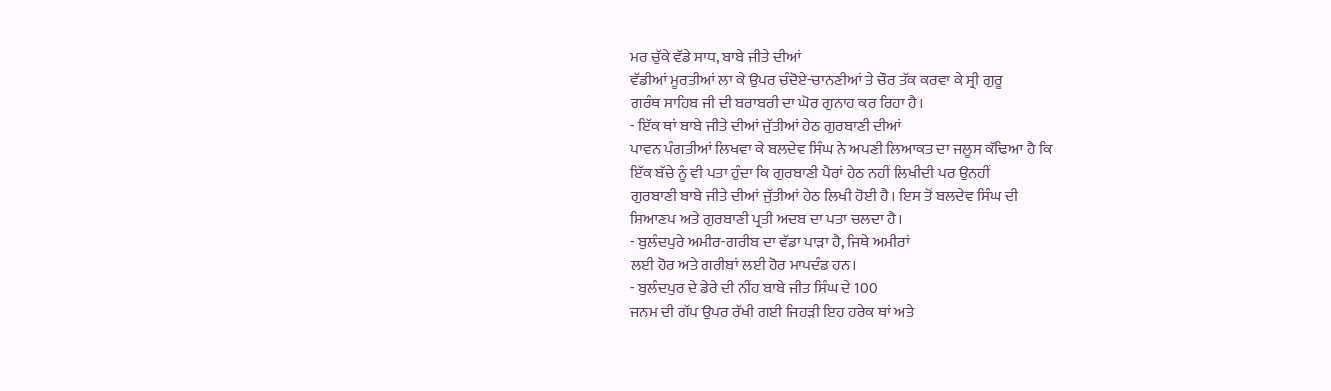ਮਰ ਚੁੱਕੇ ਵੱਡੇ ਸਾਧ, ਬਾਬੇ ਜੀਤੇ ਦੀਆਂ
ਵੱਡੀਆਂ ਮੂਰਤੀਆਂ ਲਾ ਕੇ ਉਪਰ ਚੰਦੋਏ-ਚਾਨਣੀਆਂ ਤੇ ਚੌਰ ਤੱਕ ਕਰਵਾ ਕੇ ਸ੍ਰੀ ਗੁਰੂ
ਗਰੰਥ ਸਾਹਿਬ ਜੀ ਦੀ ਬਰਾਬਰੀ ਦਾ ਘੋਰ ਗੁਨਾਹ ਕਰ ਰਿਹਾ ਹੈ।
- ਇੱਕ ਥਾਂ ਬਾਬੇ ਜੀਤੇ ਦੀਆਂ ਜੁੱਤੀਆਂ ਹੇਠ ਗੁਰਬਾਣੀ ਦੀਆਂ
ਪਾਵਨ ਪੰਗਤੀਆਂ ਲਿਖਵਾ ਕੇ ਬਲਦੇਵ ਸਿੰਘ ਨੇ ਅਪਣੀ ਲਿਆਕਤ ਦਾ ਜਲੂਸ ਕੱਢਿਆ ਹੈ ਕਿ
ਇੱਕ ਬੱਚੇ ਨੂੰ ਵੀ ਪਤਾ ਹੁੰਦਾ ਕਿ ਗੁਰਬਾਣੀ ਪੈਰਾਂ ਹੇਠ ਨਹੀਂ ਲਿਖੀਦੀ ਪਰ ਉਨਹੀਂ
ਗੁਰਬਾਣੀ ਬਾਬੇ ਜੀਤੇ ਦੀਆਂ ਜੁੱਤੀਆਂ ਹੇਠ ਲਿਖੀ ਹੋਈ ਹੈ। ਇਸ ਤੋਂ ਬਲਦੇਵ ਸਿੰਘ ਦੀ
ਸਿਆਣਪ ਅਤੇ ਗੁਰਬਾਣੀ ਪ੍ਰਤੀ ਅਦਬ ਦਾ ਪਤਾ ਚਲਦਾ ਹੈ।
- ਬੁਲੰਦਪੁਰੇ ਅਮੀਰ-ਗਰੀਬ ਦਾ ਵੱਡਾ ਪਾੜਾ ਹੈ, ਜਿਥੇ ਅਮੀਰਾਂ
ਲਈ ਹੋਰ ਅਤੇ ਗਰੀਬਾਂ ਲਈ ਹੋਰ ਮਾਪਦੰਡ ਹਨ।
- ਬੁਲੰਦਪੁਰ ਦੇ ਡੇਰੇ ਦੀ ਨੀਂਹ ਬਾਬੇ ਜੀਤ ਸਿੰਘ ਦੇ 100
ਜਨਮ ਦੀ ਗੱਪ ਉਪਰ ਰੱਖੀ ਗਈ ਜਿਹੜੀ ਇਹ ਹਰੇਕ ਥਾਂ ਅਤੇ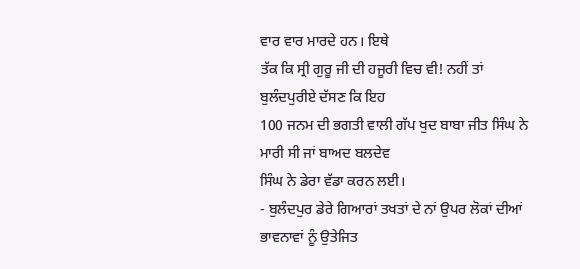ਵਾਰ ਵਾਰ ਮਾਰਦੇ ਹਨ। ਇਥੇ
ਤੱਕ ਕਿ ਸ੍ਰੀ ਗੁਰੂ ਜੀ ਦੀ ਹਜੂਰੀ ਵਿਚ ਵੀ! ਨਹੀਂ ਤਾਂ ਬੁਲੰਦਪੁਰੀਏ ਦੱਸਣ ਕਿ ਇਹ
100 ਜਨਮ ਦੀ ਭਗਤੀ ਵਾਲੀ ਗੱਪ ਖੁਦ ਬਾਬਾ ਜੀਤ ਸਿੰਘ ਨੇ ਮਾਰੀ ਸੀ ਜਾਂ ਬਾਅਦ ਬਲਦੇਵ
ਸਿੰਘ ਨੇ ਡੇਰਾ ਵੱਡਾ ਕਰਨ ਲਈ।
- ਬੁਲੰਦਪੁਰ ਡੇਰੇ ਗਿਆਰਾਂ ਤਖਤਾਂ ਦੇ ਨਾਂ ਉਪਰ ਲੋਕਾਂ ਦੀਆਂ
ਭਾਵਨਾਵਾਂ ਨੂੰ ਉਤੇਜਿਤ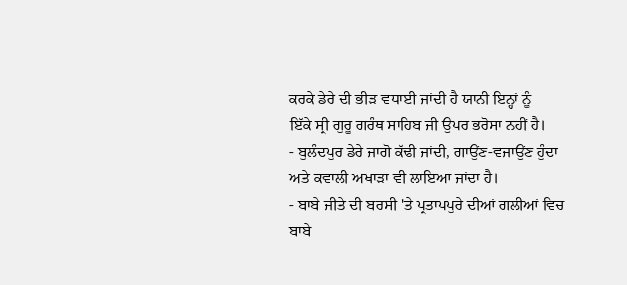ਕਰਕੇ ਡੇਰੇ ਦੀ ਭੀੜ ਵਧਾਈ ਜਾਂਦੀ ਹੈ ਯਾਨੀ ਇਨ੍ਹਾਂ ਨੂੰ
ਇੱਕੇ ਸ੍ਰੀ ਗੁਰੂ ਗਰੰਥ ਸਾਹਿਬ ਜੀ ਉਪਰ ਭਰੋਸਾ ਨਹੀਂ ਹੈ।
- ਬੁਲੰਦਪੁਰ ਡੇਰੇ ਜਾਗੋ ਕੱਢੀ ਜਾਂਦੀ, ਗਾਉਂਣ-ਵਜਾਉਂਣ ਹੁੰਦਾ
ਅਤੇ ਕਵਾਲੀ ਅਖਾੜਾ ਵੀ ਲਾਇਆ ਜਾਂਦਾ ਹੈ।
- ਬਾਬੇ ਜੀਤੇ ਦੀ ਬਰਸੀ 'ਤੇ ਪ੍ਰਤਾਪਪੁਰੇ ਦੀਆਂ ਗਲੀਆਂ ਵਿਚ
ਬਾਬੇ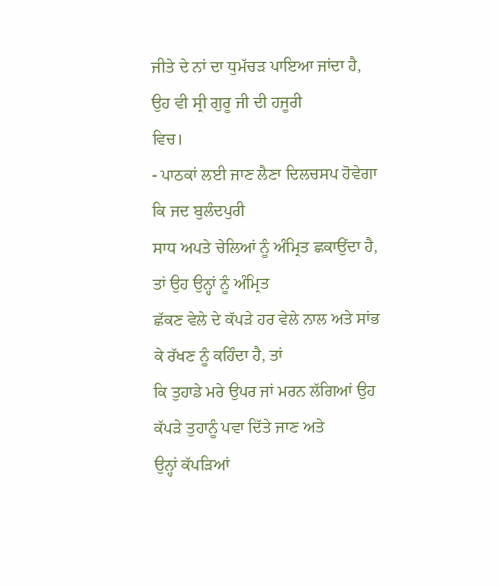ਜੀਤੇ ਦੇ ਨਾਂ ਦਾ ਧੁਮੱਚੜ ਪਾਇਆ ਜਾਂਦਾ ਹੈ, ਉਹ ਵੀ ਸ੍ਰੀ ਗੁਰੂ ਜੀ ਦੀ ਹਜੂਰੀ
ਵਿਚ।
- ਪਾਠਕਾਂ ਲਈ ਜਾਣ ਲੈਣਾ ਦਿਲਚਸਪ ਹੋਵੇਗਾ ਕਿ ਜਦ ਬੁਲੰਦਪੁਰੀ
ਸਾਧ ਅਪਤੇ ਚੇਲਿਆਂ ਨੂੰ ਅੰਮ੍ਰਿਤ ਛਕਾਉਂਦਾ ਹੈ, ਤਾਂ ਉਹ ਉਨ੍ਹਾਂ ਨੂੰ ਅੰਮ੍ਰਿਤ
ਛੱਕਣ ਵੇਲੇ ਦੇ ਕੱਪੜੇ ਹਰ ਵੇਲੇ ਨਾਲ ਅਤੇ ਸਾਂਭ ਕੇ ਰੱਖਣ ਨੂੰ ਕਹਿੰਦਾ ਹੈ, ਤਾਂ
ਕਿ ਤੁਹਾਡੇ ਮਰੇ ਉਪਰ ਜਾਂ ਮਰਨ ਲੱਗਿਆਂ ਉਹ ਕੱਪੜੇ ਤੁਹਾਨੂੰ ਪਵਾ ਦਿੱਤੇ ਜਾਣ ਅਤੇ
ਉਨ੍ਹਾਂ ਕੱਪੜਿਆਂ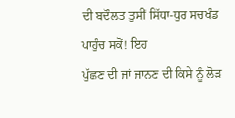ਦੀ ਬਦੌਲਤ ਤੁਸੀਂ ਸਿੱਧਾ-ਧੁਰ ਸਚਖੰਡ ਪਾਹੁੰਚ ਸਕੋਂ! ਇਹ
ਪੁੱਛਣ ਦੀ ਜਾਂ ਜਾਨਣ ਦੀ ਕਿਸੇ ਨੂੰ ਲੋੜ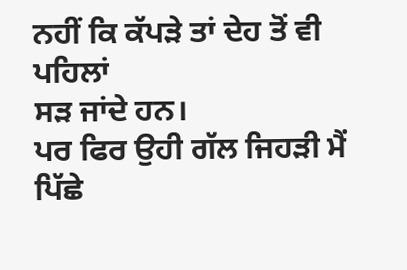ਨਹੀਂ ਕਿ ਕੱਪੜੇ ਤਾਂ ਦੇਹ ਤੋਂ ਵੀ ਪਹਿਲਾਂ
ਸੜ ਜਾਂਦੇ ਹਨ।
ਪਰ ਫਿਰ ਉਹੀ ਗੱਲ ਜਿਹੜੀ ਮੈਂ ਪਿੱਛੇ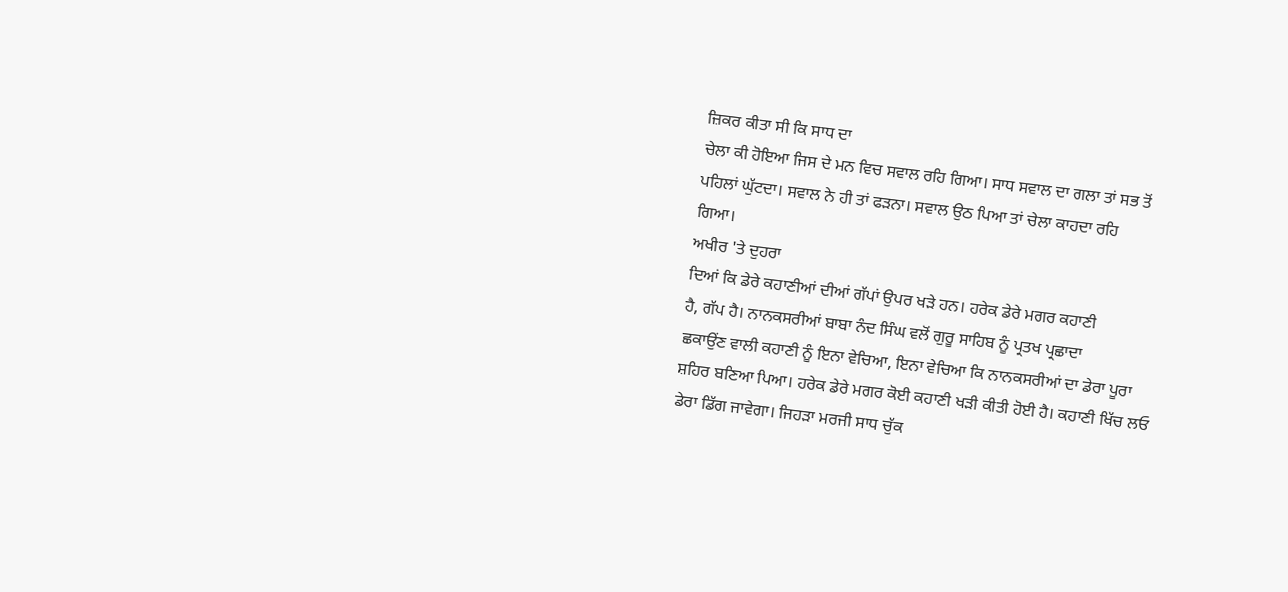ਜ਼ਿਕਰ ਕੀਤਾ ਸੀ ਕਿ ਸਾਧ ਦਾ
ਚੇਲਾ ਕੀ ਹੋਇਆ ਜਿਸ ਦੇ ਮਨ ਵਿਚ ਸਵਾਲ ਰਹਿ ਗਿਆ। ਸਾਧ ਸਵਾਲ ਦਾ ਗਲਾ ਤਾਂ ਸਭ ਤੋਂ
ਪਹਿਲਾਂ ਘੁੱਟਦਾ। ਸਵਾਲ ਨੇ ਹੀ ਤਾਂ ਫੜਨਾ। ਸਵਾਲ ਉਠ ਪਿਆ ਤਾਂ ਚੇਲਾ ਕਾਹਦਾ ਰਹਿ
ਗਿਆ।
ਅਖੀਰ 'ਤੇ ਦੁਹਰਾ
ਦਿਆਂ ਕਿ ਡੇਰੇ ਕਹਾਣੀਆਂ ਦੀਆਂ ਗੱਪਾਂ ਉਪਰ ਖੜੇ ਹਨ। ਹਰੇਕ ਡੇਰੇ ਮਗਰ ਕਹਾਣੀ
ਹੈ, ਗੱਪ ਹੈ। ਨਾਨਕਸਰੀਆਂ ਬਾਬਾ ਨੰਦ ਸਿੰਘ ਵਲੋਂ ਗੁਰੂ ਸਾਹਿਬ ਨੂੰ ਪ੍ਰਤਖ ਪ੍ਰਛਾਦਾ
ਛਕਾਉਂਣ ਵਾਲੀ ਕਹਾਣੀ ਨੂੰ ਇਨਾ ਵੇਚਿਆ, ਇਨਾ ਵੇਚਿਆ ਕਿ ਨਾਨਕਸਰੀਆਂ ਦਾ ਡੇਰਾ ਪੂਰਾ
ਸ਼ਹਿਰ ਬਣਿਆ ਪਿਆ। ਹਰੇਕ ਡੇਰੇ ਮਗਰ ਕੋਈ ਕਹਾਣੀ ਖੜੀ ਕੀਤੀ ਹੋਈ ਹੈ। ਕਹਾਣੀ ਖਿੱਚ ਲਓ
ਡੇਰਾ ਡਿੱਗ ਜਾਵੇਗਾ। ਜਿਹੜਾ ਮਰਜੀ ਸਾਧ ਚੁੱਕ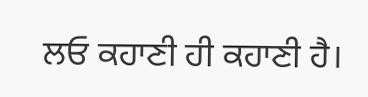ਲਓ ਕਹਾਣੀ ਹੀ ਕਹਾਣੀ ਹੈ।